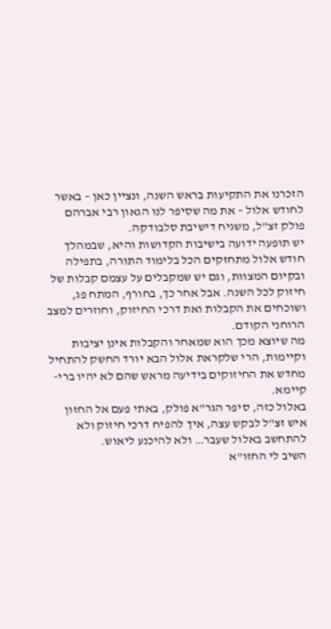הזכרנו את התקיעות בראש השנה, ונציין כאן – באשר לחודש אלול – את מה שסיפר לנו הגאון רבי אברהם פולק זצ"ל, משגיח דישיבת סלבודקה.
יש תופעה ידועה בישיבות הקדושות והיא, שבמהלך חודש אלול מתחזקים הכל בלימוד התורה, בתפילה ובקיום המצוות, וגם יש שמקבלים על עצמם קבלות של חיזוק לכל השנה. אבל אחר כך, בחורף, המתח פג, ושוכחים את הקבלות ואת דרכי החיזוק, וחוזרים למצב הרוחני הקודם.
מה שיוצא מכך הוא שמאחר והקבלות אינן יציבות וקיימות, הרי שלקראת אלול הבא יורד החשק להתחיל מחדש את החיזוקים בידיעה מראש שהם לא יהיו ברי-קיימא.
באלול כזה, סיפר הגר"א פולק, באתי פעם אל החזון איש זצ"ל לבקש עצה, איך להפיח דרכי חיזוק ולא להתחשב באלול שעבר… ולא להיכנע ליאוש.
השיב לי החזו"א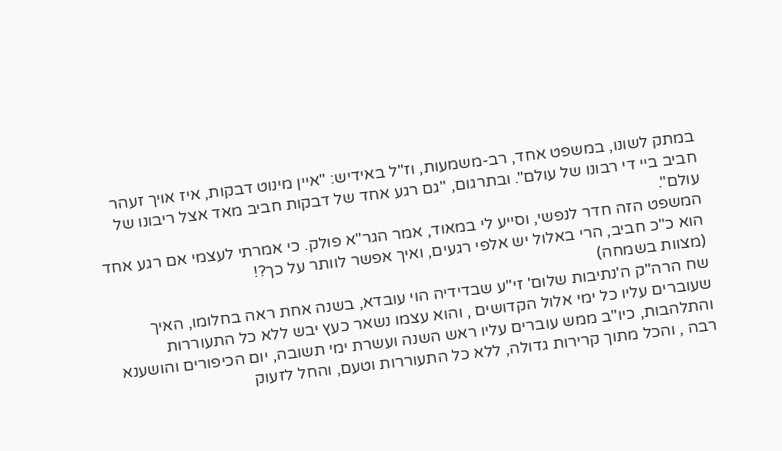במתק לשונו, במשפט אחד, רב-משמעות, וז"ל באידיש: "איין מינוט דבקות, איז אויך זעהר חביב ביי די רבונו של עולם". ובתרגום, "גם רגע אחד של דבקות חביב מאד אצל ריבונו של עולם".
המשפט הזה חדר לנפשי, וסייע לי במאוד, אמר הגר"א פולק. כי אמרתי לעצמי אם רגע אחד הוא כ"כ חביב, הרי באלול יש אלפי רגעים, ואיך אפשר לוותר על כך?!
(מצוות בשמחה)
שח הרה"ק ה'נתיבות שלום' זי"ע שבדידיה הוי עובדא, בשנה אחת ראה בחלומו, האיך שעוברים עליו כל ימי אלול הקדושים , והוא עצמו נשאר כעץ יבש ללא כל התעוררות והתלהבות, כיו"ב ממש עוברים עליו ראש השנה ועשרת ימי תשובה, יום הכיפורים והושענא רבה , והכל מתוך קרירות גדולה, ללא כל התעוררות וטעם, והחל לזעוק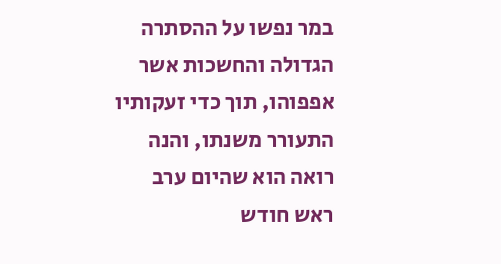במר נפשו על ההסתרה הגדולה והחשכות אשר אפפוהו, תוך כדי זעקותיו התעורר משנתו, והנה רואה הוא שהיום ערב ראש חודש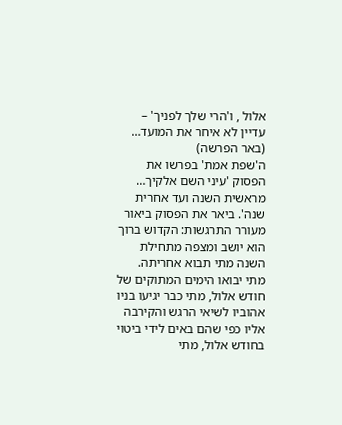אלול , ו'הרי שלך לפניך' – עדיין לא איחר את המועד…
(באר הפרשה)
ה'שפת אמת' בפרשו את הפסוק 'עיני השם אלקיך… מראשית השנה ועד אחרית שנה'. ביאר את הפסוק ביאור מעורר התרגשות: הקדוש ברוך הוא יושב ומצפה מתחילת השנה מתי תבוא אחריתה. מתי יבואו הימים המתוקים של חודש אלול, מתי כבר יגיעו בניו אהוביו לשיאי הרגש והקירבה אליו כפי שהם באים לידי ביטוי בחודש אלול, מתי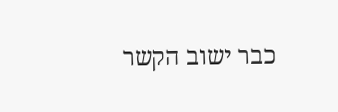כבר ישוב הקשר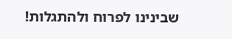שבינינו לפרוח ולהתגלות!